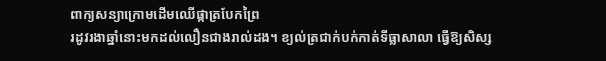ពាក្យសន្យាក្រោមដើមឈើផ្កាត្របែកព្រៃ
រដូវរងាឆ្នាំនោះមកដល់លឿនជាងរាល់ដង។ ខ្យល់ត្រជាក់បក់កាត់ទីធ្លាសាលា ធ្វើឱ្យសិស្ស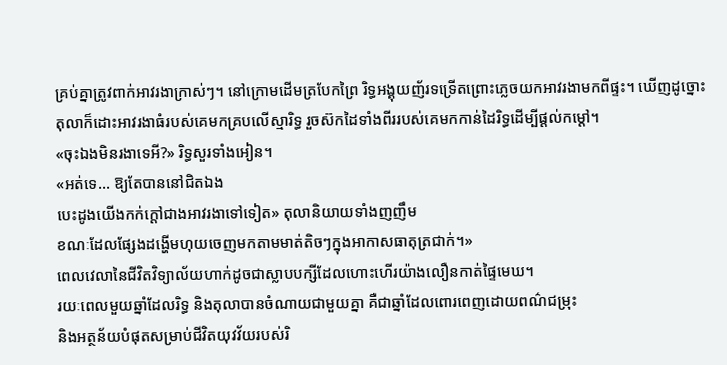គ្រប់គ្នាត្រូវពាក់អាវរងាក្រាស់ៗ។ នៅក្រោមដើមត្របែកព្រៃ រិទ្ធអង្គុយញ័រទទ្រើតព្រោះភ្លេចយកអាវរងាមកពីផ្ទះ។ ឃើញដូច្នោះ តុលាក៏ដោះអាវរងាធំរបស់គេមកគ្របលើស្មារិទ្ធ រួចស៊កដៃទាំងពីររបស់គេមកកាន់ដៃរិទ្ធដើម្បីផ្ដល់កម្ដៅ។
«ចុះឯងមិនរងាទេអី?» រិទ្ធសួរទាំងអៀន។
«អត់ទេ... ឱ្យតែបាននៅជិតឯង
បេះដូងយើងកក់ក្តៅជាងអាវរងាទៅទៀត» តុលានិយាយទាំងញញឹម
ខណៈដែលផ្សែងដង្ហើមហុយចេញមកតាមមាត់តិចៗក្នុងអាកាសធាតុត្រជាក់។»
ពេលវេលានៃជីវិតវិទ្យាល័យហាក់ដូចជាស្លាបបក្សីដែលហោះហើរយ៉ាងលឿនកាត់ផ្ទៃមេឃ។
រយៈពេលមួយឆ្នាំដែលរិទ្ធ និងតុលាបានចំណាយជាមួយគ្នា គឺជាឆ្នាំដែលពោរពេញដោយពណ៌ជម្រុះ
និងអត្ថន័យបំផុតសម្រាប់ជីវិតយុវវ័យរបស់រិ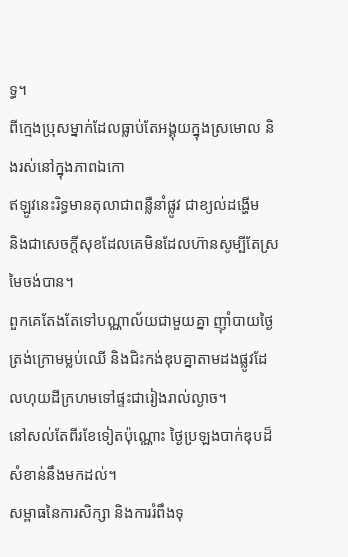ទ្ធ។
ពីក្មេងប្រុសម្នាក់ដែលធ្លាប់តែអង្គុយក្នុងស្រមោល និងរស់នៅក្នុងភាពឯកោ
ឥឡូវនេះរិទ្ធមានតុលាជាពន្លឺនាំផ្លូវ ជាខ្យល់ដង្ហើម
និងជាសេចក្តីសុខដែលគេមិនដែលហ៊ានសូម្បីតែស្រមៃចង់បាន។
ពួកគេតែងតែទៅបណ្ណាល័យជាមួយគ្នា ញ៉ាំបាយថ្ងៃត្រង់ក្រោមម្លប់ឈើ និងជិះកង់ឌុបគ្នាតាមដងផ្លូវដែលហុយដីក្រហមទៅផ្ទះជារៀងរាល់ល្ងាច។
នៅសល់តែពីរខែទៀតប៉ុណ្ណោះ ថ្ងៃប្រឡងបាក់ឌុបដ៏សំខាន់នឹងមកដល់។
សម្ពាធនៃការសិក្សា និងការរំពឹងទុ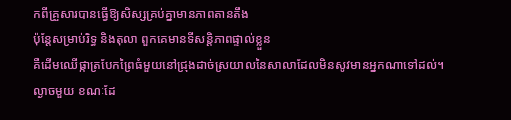កពីគ្រួសារបានធ្វើឱ្យសិស្សគ្រប់គ្នាមានភាពតានតឹង
ប៉ុន្តែសម្រាប់រិទ្ធ និងតុលា ពួកគេមានទីសន្តិភាពផ្ទាល់ខ្លួន
គឺដើមឈើផ្កាត្របែកព្រៃធំមួយនៅជ្រុងដាច់ស្រយាលនៃសាលាដែលមិនសូវមានអ្នកណាទៅដល់។
ល្ងាចមួយ ខណៈដែ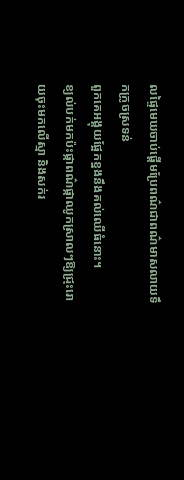លផ្ទៃមេឃចាប់ផ្តើមប្រែពណ៌ជាពណ៌មាសលាយទឹកក្រូចស្រទន់
ពួកគេអង្គុយផ្អែកខ្នងនឹងគល់ឈើធំនោះ។
ខ្យល់បក់មកប៉ះផ្កាពណ៌ផ្កាឈូកស្រាលៗឱ្យជ្រុះរោយចុះមកលើស្មា និងសក់រ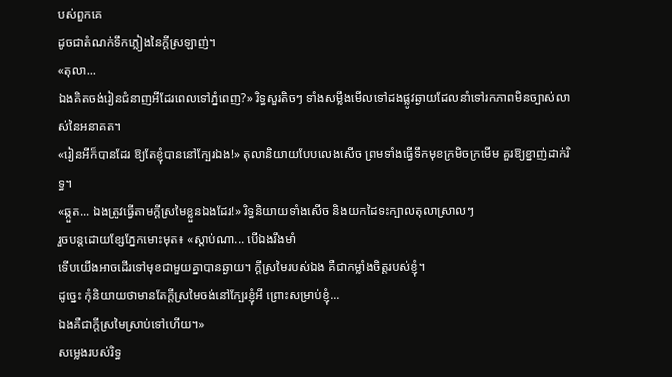បស់ពួកគេ
ដូចជាតំណក់ទឹកភ្លៀងនៃក្តីស្រឡាញ់។
«តុលា...
ឯងគិតចង់រៀនជំនាញអីដែរពេលទៅភ្នំពេញ?» រិទ្ធសួរតិចៗ ទាំងសម្លឹងមើលទៅដងផ្លូវឆ្ងាយដែលនាំទៅរកភាពមិនច្បាស់លាស់នៃអនាគត។
«រៀនអីក៏បានដែរ ឱ្យតែខ្ញុំបាននៅក្បែរឯង!» តុលានិយាយបែបលេងសើច ព្រមទាំងធ្វើទឹកមុខក្រមិចក្រមើម គួរឱ្យខ្នាញ់ដាក់រិទ្ធ។
«ឆ្កួត... ឯងត្រូវធ្វើតាមក្តីស្រមៃខ្លួនឯងដែរ!» រិទ្ធនិយាយទាំងសើច និងយកដៃទះក្បាលតុលាស្រាលៗ
រួចបន្តដោយខ្សែភ្នែកមោះមុត៖ «ស្ដាប់ណា... បើឯងរឹងមាំ
ទើបយើងអាចដើរទៅមុខជាមួយគ្នាបានឆ្ងាយ។ ក្ដីស្រមៃរបស់ឯង គឺជាកម្លាំងចិត្តរបស់ខ្ញុំ។
ដូច្នេះ កុំនិយាយថាមានតែក្ដីស្រមៃចង់នៅក្បែរខ្ញុំអី ព្រោះសម្រាប់ខ្ញុំ...
ឯងគឺជាក្ដីស្រមៃស្រាប់ទៅហើយ។»
សម្លេងរបស់រិទ្ធ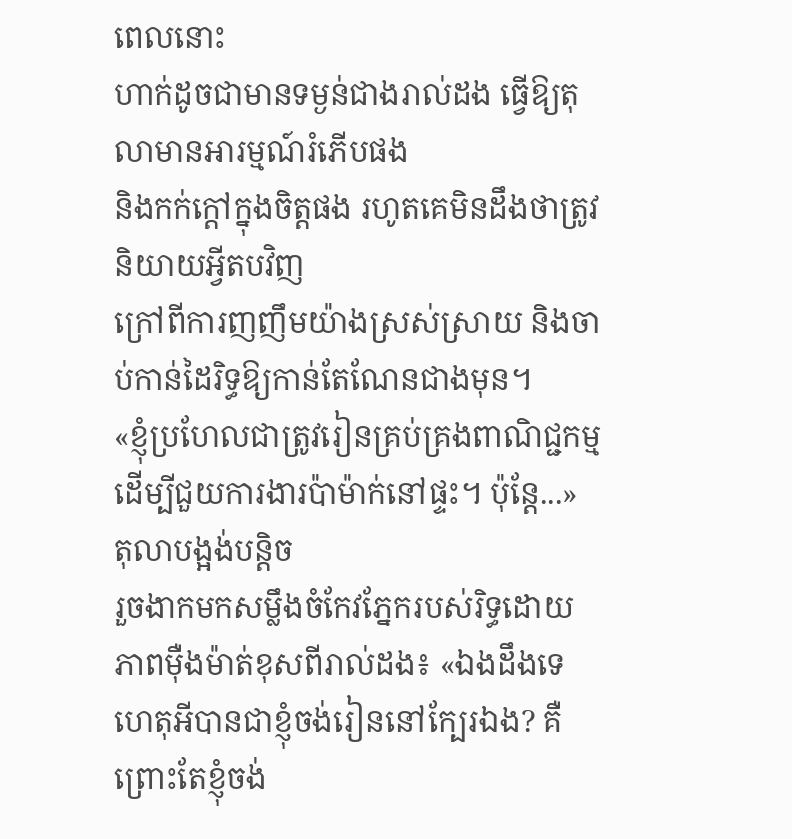ពេលនោះ
ហាក់ដូចជាមានទម្ងន់ជាងរាល់ដង ធ្វើឱ្យតុលាមានអារម្មណ៍រំភើបផង
និងកក់ក្ដៅក្នុងចិត្តផង រហូតគេមិនដឹងថាត្រូវនិយាយអ្វីតបវិញ
ក្រៅពីការញញឹមយ៉ាងស្រស់ស្រាយ និងចាប់កាន់ដៃរិទ្ធឱ្យកាន់តែណែនជាងមុន។
«ខ្ញុំប្រហែលជាត្រូវរៀនគ្រប់គ្រងពាណិជ្ជកម្ម ដើម្បីជួយការងារប៉ាម៉ាក់នៅផ្ទះ។ ប៉ុន្តែ...» តុលាបង្អង់បន្តិច
រួចងាកមកសម្លឹងចំកែវភ្នែករបស់រិទ្ធដោយភាពម៉ឺងម៉ាត់ខុសពីរាល់ដង៖ «ឯងដឹងទេ
ហេតុអីបានជាខ្ញុំចង់រៀននៅក្បែរឯង? គឺព្រោះតែខ្ញុំចង់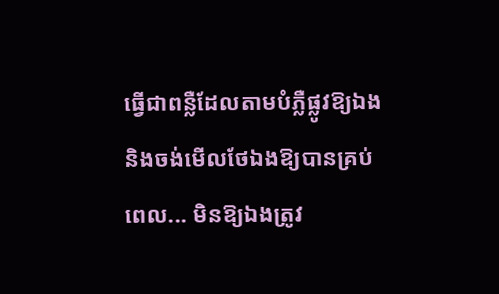ធ្វើជាពន្លឺដែលតាមបំភ្លឺផ្លូវឱ្យឯង
និងចង់មើលថែឯងឱ្យបានគ្រប់ពេល... មិនឱ្យឯងត្រូវ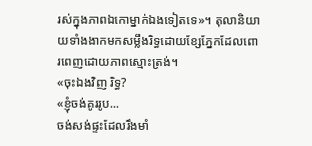រស់ក្នុងភាពឯកោម្នាក់ឯងទៀតទេ»។ តុលានិយាយទាំងងាកមកសម្លឹងរិទ្ធដោយខ្សែភ្នែកដែលពោរពេញដោយភាពស្មោះត្រង់។
«ចុះឯងវិញ រិទ្ធ?
«ខ្ញុំចង់គូររូប...
ចង់សង់ផ្ទះដែលរឹងមាំ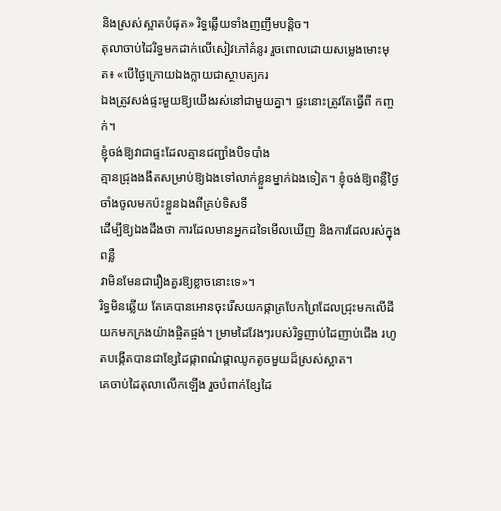និងស្រស់ស្អាតបំផុត» រិទ្ធឆ្លើយទាំងញញឹមបន្តិច។
តុលាចាប់ដៃរិទ្ធមកដាក់លើសៀវភៅគំនូរ រួចពោលដោយសម្លេងមោះមុត៖ «បើថ្ងៃក្រោយឯងក្លាយជាស្ថាបត្យករ
ឯងត្រូវសង់ផ្ទះមួយឱ្យយើងរស់នៅជាមួយគ្នា។ ផ្ទះនោះត្រូវតែធ្វើពី កញ្ចក់។
ខ្ញុំចង់ឱ្យវាជាផ្ទះដែលគ្មានជញ្ជាំងបិទបាំង
គ្មានជ្រុងងងឹតសម្រាប់ឱ្យឯងទៅលាក់ខ្លួនម្នាក់ឯងទៀត។ ខ្ញុំចង់ឱ្យពន្លឺថ្ងៃចាំងចូលមកប៉ះខ្លួនឯងពីគ្រប់ទិសទី
ដើម្បីឱ្យឯងដឹងថា ការដែលមានអ្នកដទៃមើលឃើញ និងការដែលរស់ក្នុងពន្លឺ
វាមិនមែនជារឿងគួរឱ្យខ្លាចនោះទេ»។
រិទ្ធមិនឆ្លើយ តែគេបានអោនចុះរើសយកផ្កាត្របែកព្រៃដែលជ្រុះមកលើដី
យកមកក្រងយ៉ាងផ្ចិតផ្ចង់។ ម្រាមដៃវែងៗរបស់រិទ្ធញាប់ដៃញាប់ជើង រហូតបង្កើតបានជាខ្សែដៃផ្កាពណ៌ផ្កាឈូកតូចមួយដ៏ស្រស់ស្អាត។
គេចាប់ដៃតុលាលើកឡើង រួចបំពាក់ខ្សែដៃ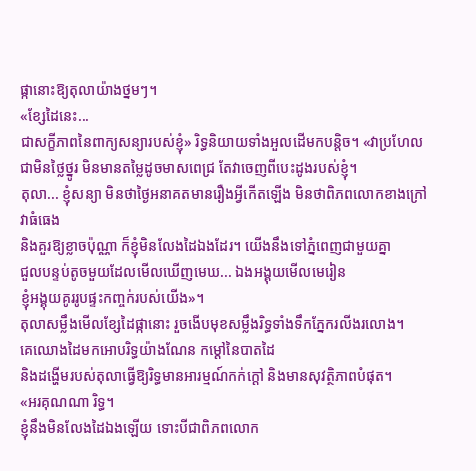ផ្កានោះឱ្យតុលាយ៉ាងថ្នមៗ។
«ខ្សែដៃនេះ...
ជាសក្ខីភាពនៃពាក្យសន្យារបស់ខ្ញុំ» រិទ្ធនិយាយទាំងអួលដើមកបន្តិច។ «វាប្រហែលជាមិនថ្លៃថ្នូរ មិនមានតម្លៃដូចមាសពេជ្រ តែវាចេញពីបេះដូងរបស់ខ្ញុំ។
តុលា... ខ្ញុំសន្យា មិនថាថ្ងៃអនាគតមានរឿងអ្វីកើតឡើង មិនថាពិភពលោកខាងក្រៅវាធំធេង
និងគួរឱ្យខ្លាចប៉ុណ្ណា ក៏ខ្ញុំមិនលែងដៃឯងដែរ។ យើងនឹងទៅភ្នំពេញជាមួយគ្នា
ជួលបន្ទប់តូចមួយដែលមើលឃើញមេឃ... ឯងអង្គុយមើលមេរៀន
ខ្ញុំអង្គុយគូររូបផ្ទះកញ្ចក់របស់យើង»។
តុលាសម្លឹងមើលខ្សែដៃផ្កានោះ រួចងើបមុខសម្លឹងរិទ្ធទាំងទឹកភ្នែករលីងរលោង។
គេឈោងដៃមកអោបរិទ្ធយ៉ាងណែន កម្ដៅនៃបាតដៃ
និងដង្ហើមរបស់តុលាធ្វើឱ្យរិទ្ធមានអារម្មណ៍កក់ក្តៅ និងមានសុវត្ថិភាពបំផុត។
«អរគុណណា រិទ្ធ។
ខ្ញុំនឹងមិនលែងដៃឯងឡើយ ទោះបីជាពិភពលោក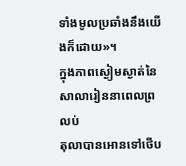ទាំងមូលប្រឆាំងនឹងយើងក៏ដោយ»។
ក្នុងភាពស្ងៀមស្ងាត់នៃសាលារៀននាពេលព្រលប់
តុលាបានអោនទៅថើប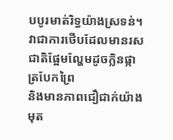បបូរមាត់រិទ្ធយ៉ាងស្រទន់។
វាជាការថើបដែលមានរសជាតិផ្អែមល្ហែមដូចក្លិនផ្កាត្របែកព្រៃ
និងមានភាពជឿជាក់យ៉ាងមុត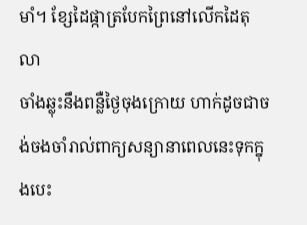មាំ។ ខ្សែដៃផ្កាត្របែកព្រៃនៅលើកដៃតុលា
ចាំងឆ្លុះនឹងពន្លឺថ្ងៃចុងក្រោយ ហាក់ដូចជាចង់ចងចាំរាល់ពាក្យសន្យានាពេលនេះទុកក្នុងបេះ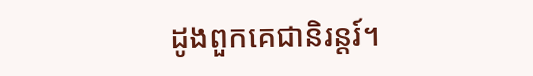ដូងពួកគេជានិរន្តរ៍។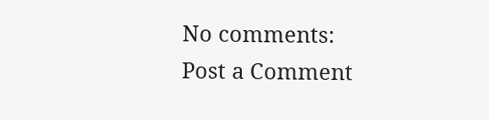No comments:
Post a Comment